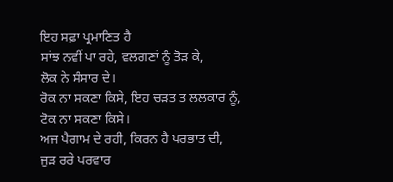ਇਹ ਸਫ਼ਾ ਪ੍ਰਮਾਣਿਤ ਹੈ
ਸਾਂਝ ਨਵੀਂ ਪਾ ਰਹੇ, ਵਲਗਣਾਂ ਨੂੰ ਤੋੜ ਕੇ,
ਲੋਕ ਨੇ ਸੰਸਾਰ ਦੇ।
ਰੋਕ ਨਾ ਸਕਣਾ ਕਿਸੇ, ਇਹ ਚੜਤ ਤ ਲਲਕਾਰ ਨੂੰ,
ਟੋਕ ਨਾ ਸਕਣਾ ਕਿਸੇ।
ਅਜ ਪੈਗਾਮ ਦੇ ਰਹੀ, ਕਿਰਨ ਹੈ ਪਰਭਾਤ ਦੀ,
ਜੁੜ ਰਰੇ ਪਰਵਾਰ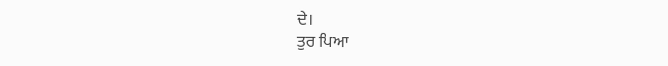ਦੇ।
ਤੁਰ ਪਿਆ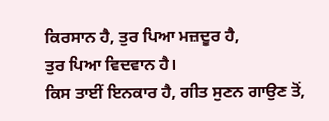ਕਿਰਸਾਨ ਹੈ, ਤੁਰ ਪਿਆ ਮਜ਼ਦੂਰ ਹੈ,
ਤੁਰ ਪਿਆ ਵਿਦਵਾਨ ਹੈ।
ਕਿਸ ਤਾਈਂ ਇਨਕਾਰ ਹੈ, ਗੀਤ ਸੁਣਨ ਗਾਉਣ ਤੋਂ,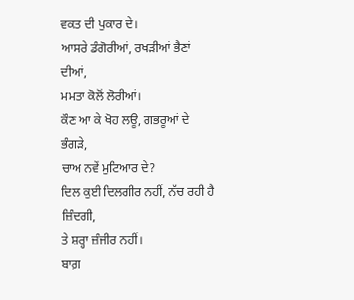ਵਕਤ ਦੀ ਪੁਕਾਰ ਦੇ।
ਆਸਰੇ ਡੰਗੋਰੀਆਂ, ਰਖੜੀਆਂ ਭੈਣਾਂ ਦੀਆਂ,
ਮਮਤਾ ਕੋਲੋਂ ਲੋਰੀਆਂ।
ਕੌਣ ਆ ਕੇ ਖੋਹ ਲਊ, ਗਭਰੂਆਂ ਦੇ ਭੰਗੜੇ,
ਚਾਅ ਨਵੇਂ ਮੁਟਿਆਰ ਦੇ?
ਦਿਲ ਕੁਈ ਦਿਲਗੀਰ ਨਹੀਂ, ਨੱਚ ਰਹੀ ਹੈ ਜ਼ਿੰਦਗੀ,
ਤੇ ਸ਼ਰ੍ਹਾ ਜ਼ੰਜੀਰ ਨਹੀਂ।
ਬਾਗ਼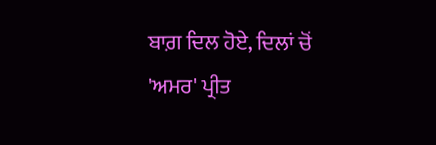ਬਾਗ਼ ਦਿਲ ਹੋਏ, ਦਿਲਾਂ ਚੋਂ 'ਅਮਰ' ਪ੍ਰੀਤ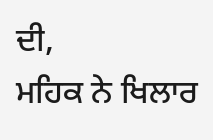ਦੀ,
ਮਹਿਕ ਨੇ ਖਿਲਾਰ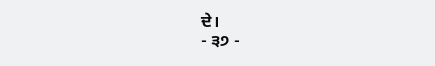ਦੇ।
- ੩੭ -